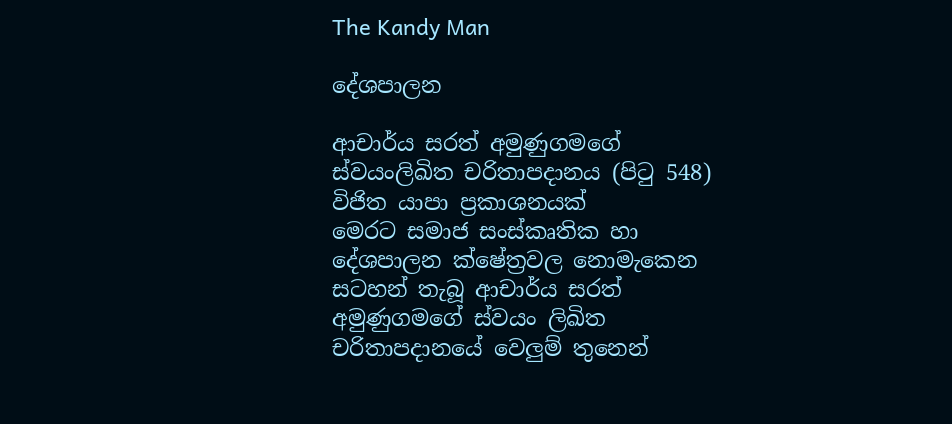The Kandy Man

දේශපාලන

ආචාර්ය සරත් අමුණුගමගේ ස්වයංලිඛිත චරිතාපදානය (පිටු 548) විජිත යාපා ප්‍රකාශනයක්
මෙරට සමාජ සංස්කෘතික හා දේශපාලන ක්ෂේත්‍රවල නොමැකෙන සටහන් තැබූ ආචාර්ය සරත් අමුණුගමගේ ස්වයං ලිඛිත චරිතාපදානයේ වෙලුම් තුනෙන්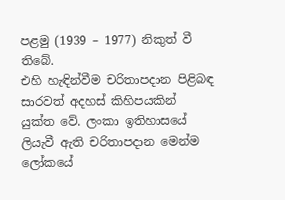පළමු (1939 – 1977) නිකුත් වී තිබේ.
එහි හැඳින්වීම චරිතාපදාන පිළිබඳ සාරවත් අදහස් කිහිපයකින් යුක්ත වේ. ලංකා ඉතිහාසයේ ලියැවී ඇති චරිතාපදාන මෙන්ම ලෝකයේ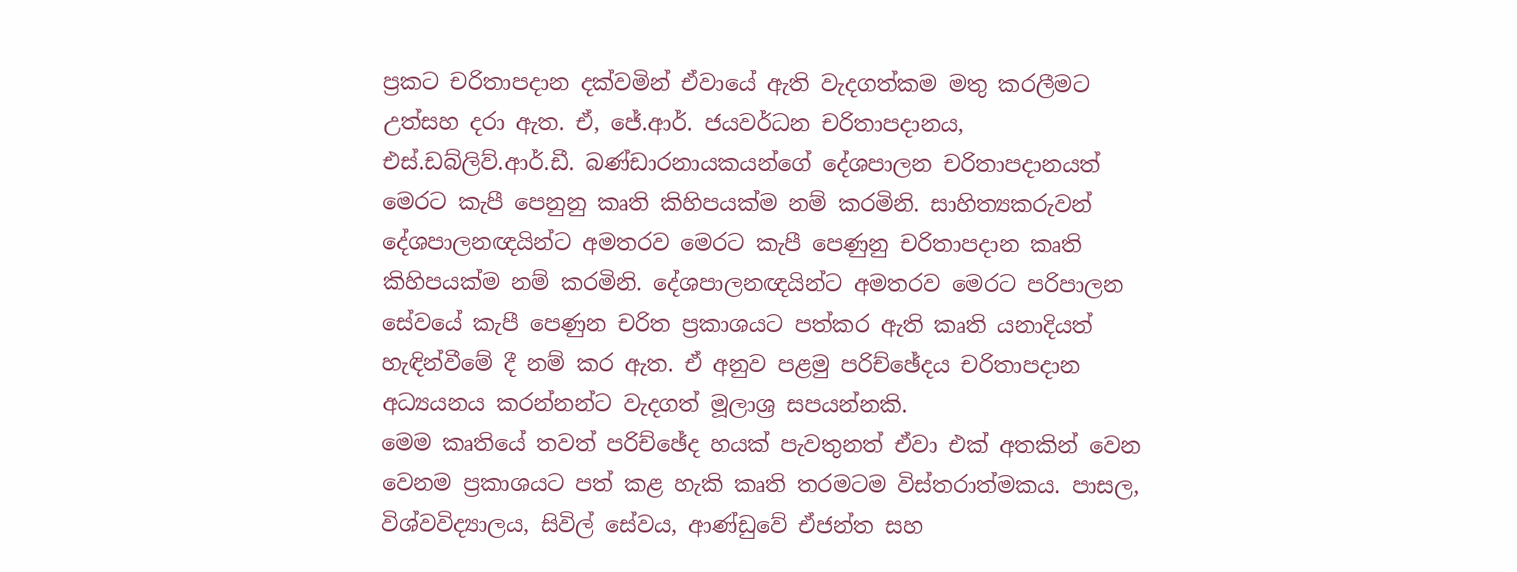ප්‍රකට චරිතාපදාන දක්වමින් ඒවායේ ඇති වැදගත්කම මතු කරලීමට උත්සහ දරා ඇත. ඒ, ජේ.ආර්. ජයවර්ධන චරිතාපදානය, එස්.ඩබ්ලිව්.ආර්.ඩී. බණ්ඩාරනායකයන්ගේ දේශපාලන චරිතාපදානයත් මෙරට කැපී පෙනුනු කෘති කිහිපයක්ම නම් කරමිනි. සාහිත්‍යකරුවන් දේශපාලනඥයින්ට අමතරව මෙරට කැපී පෙණුනු චරිතාපදාන කෘති කිහිපයක්ම නම් කරමිනි. දේශපාලනඥයින්ට අමතරව මෙරට පරිපාලන සේවයේ කැපී පෙණුන චරිත ප්‍රකාශයට පත්කර ඇති කෘති යනාදියත් හැඳින්වීමේ දී නම් කර ඇත. ඒ අනුව පළමු පරිච්ඡේදය චරිතාපදාන අධ්‍යයනය කරන්නන්ට වැදගත් මූලාශ්‍ර සපයන්නකි.
මෙම කෘතියේ තවත් පරිච්ඡේද හයක් පැවතුනත් ඒවා එක් අතකින් වෙන වෙනම ප්‍රකාශයට පත් කළ හැකි කෘති තරමටම විස්තරාත්මකය. පාසල, විශ්වවිද්‍යාලය, සිවිල් සේවය, ආණ්ඩුවේ ඒජන්ත සහ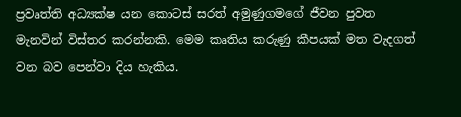ප්‍රවෘත්ති අධ්‍යක්ෂ යන කොටස් සරත් අමුණුගමගේ ජීවන පුවත මැනවින් විස්තර කරන්නකි. මෙම කෘතිය කරුණු කීපයක් මත වැදගත් වන බව පෙන්වා දිය හැකිය.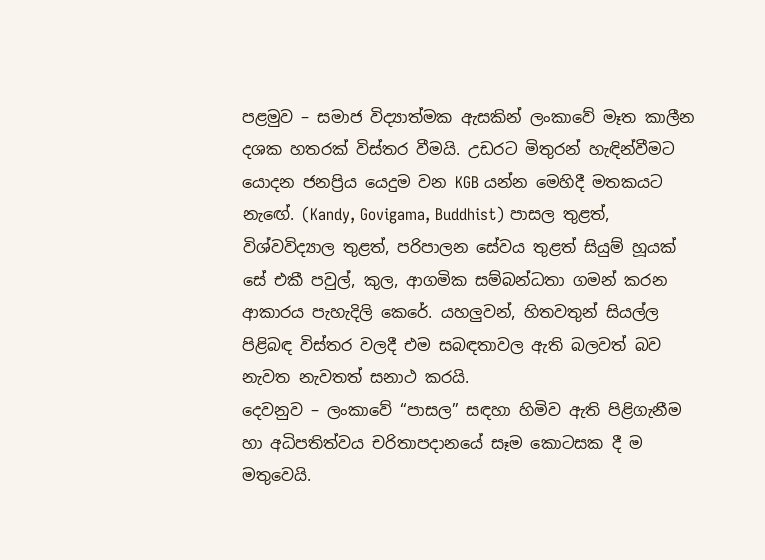පළමුව – සමාජ විද්‍යාත්මක ඇසකින් ලංකාවේ මෑත කාලීන දශක හතරක් විස්තර වීමයි. උඩරට මිතුරන් හැඳින්වීමට යොදන ජනප්‍රිය යෙදුම වන KGB යන්න මෙහිදී මතකයට නැඟේ. (Kandy, Govigama, Buddhist) පාසල තුළත්, විශ්වවිද්‍යාල තුළත්, පරිපාලන සේවය තුළත් සියුම් හූයක් සේ එකී පවුල්, කුල, ආගමික සම්බන්ධතා ගමන් කරන ආකාරය පැහැදිලි කෙරේ. යහලුවන්, හිතවතුන් සියල්ල පිළිබඳ විස්තර වලදී එම සබඳතාවල ඇති බලවත් බව නැවත නැවතත් සනාථ කරයි.
දෙවනුව – ලංකාවේ “පාසල” සඳහා හිමිව ඇති පිළිගැනීම හා අධිපතිත්වය චරිතාපදානයේ සෑම කොටසක දී ම මතුවෙයි.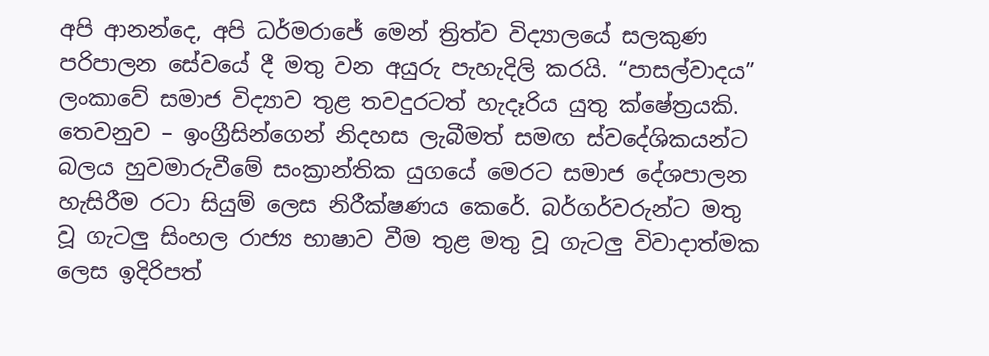අපි ආනන්දෙ, අපි ධර්මරාජේ මෙන් ත්‍රිත්ව විද්‍යාලයේ සලකුණ පරිපාලන සේවයේ දී මතු වන අයුරු පැහැදිලි කරයි. “පාසල්වාදය” ලංකාවේ සමාජ විද්‍යාව තුළ තවදුරටත් හැදෑරිය යුතු ක්ෂේත්‍රයකි.
තෙවනුව – ඉංග්‍රීසින්ගෙන් නිදහස ලැබීමත් සමඟ ස්වදේශිකයන්ට බලය හුවමාරුවීමේ සංක්‍රාන්තික යුගයේ මෙරට සමාජ දේශපාලන හැසිරීම රටා සියුම් ලෙස නිරීක්ෂණය කෙරේ. බර්ගර්වරුන්ට මතු වූ ගැටලු සිංහල රාජ්‍ය භාෂාව වීම තුළ මතු වූ ගැටලු විවාදාත්මක ලෙස ඉදිරිපත්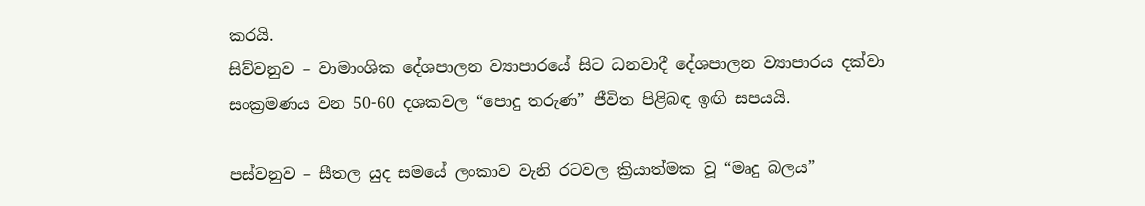කරයි.
සිව්වනුව – වාමාංශික දේශපාලන ව්‍යාපාරයේ සිට ධනවාදී දේශපාලන ව්‍යාපාරය දක්වා සංක්‍රමණය වන 50-60 දශකවල “පොදු තරුණ” ජීවිත පිළිබඳ ඉඟි සපයයි.

පස්වනුව – සීතල යුද සමයේ ලංකාව වැනි රටවල ක්‍රියාත්මක වූ “මෘදු බලය”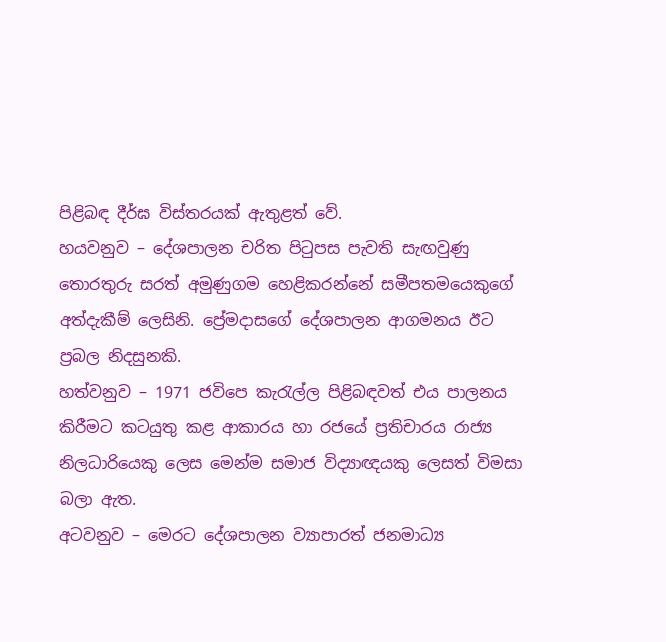පිළිබඳ දීර්ඝ විස්තරයක් ඇතුළත් වේ.
හයවනුව – දේශපාලන චරිත පිටුපස පැවති සැඟවුණු තොරතුරු සරත් අමුණුගම හෙළිකරන්නේ සමීපතමයෙකුගේ අත්දැකීම් ලෙසිනි. ප්‍රේමදාසගේ දේශපාලන ආගමනය ඊට ප්‍රබල නිදසුනකි.
හත්වනුව – 1971 ජවිපෙ කැරැල්ල පිළිබඳවත් එය පාලනය කිරීමට කටයුතු කළ ආකාරය හා රජයේ ප්‍රතිචාරය රාජ්‍ය නිලධාරියෙකු ලෙස මෙන්ම සමාජ විද්‍යාඥයකු ලෙසත් විමසා බලා ඇත.
අටවනුව – මෙරට දේශපාලන ව්‍යාපාරත් ජනමාධ්‍ය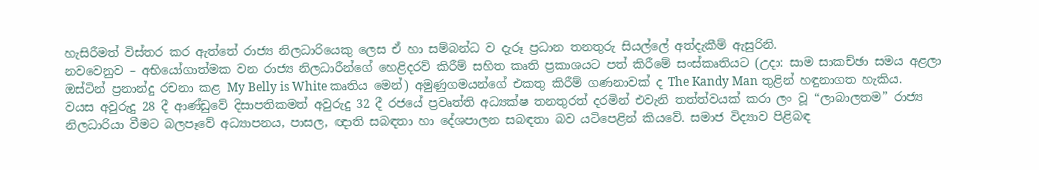හැසිරීමත් විස්තර කර ඇත්තේ රාජ්‍ය නිලධාරියෙකු ලෙස ඒ හා සම්බන්ධ ව දැරූ ප්‍රධාන තනතුරු සියල්ලේ අත්දැකීම් ඇසුරිනි.
නවවෙනුව – අභියෝගාත්මක වන රාජ්‍ය නිලධාරීන්ගේ හෙළිදරව් කිරීම් සහිත කෘති ප්‍රකාශයට පත් කිරීමේ සංස්කෘතියට (උදා: සාම සාකච්ඡා සමය අළලා ඔස්ටින් ප්‍රනාන්දු රචනා කළ My Belly is White කෘතිය මෙන්) අමුණුගමයන්ගේ එකතු කිරීම් ගණනාවක් ද The Kandy Man තුළින් හඳුනාගත හැකිය.
වයස අවුරුදු 28 දී ආණ්ඩුවේ දිසාපතිකමත් අවුරුදු 32 දී රජයේ ප්‍රවෘත්ති අධ්‍යක්ෂ තනතුරත් දරමින් එවැනි තත්ත්වයක් කරා ලං වූ “ලාබාලතම” රාජ්‍ය නිලධාරියා වීමට බලපෑවේ අධ්‍යාපනය, පාසල, ඥාති සබඳතා හා දේශපාලන සබඳතා බව යටිපෙළින් කියවේ. සමාජ විද්‍යාව පිළිබඳ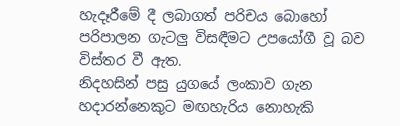හැදෑරීමේ දී ලබාගත් පරිචය බොහෝ පරිපාලන ගැටලු විසඳීමට උපයෝගී වූ බව විස්තර වී ඇත.
නිදහසින් පසු යුගයේ ලංකාව ගැන හදාරන්නෙකුට මඟහැරිය නොහැකි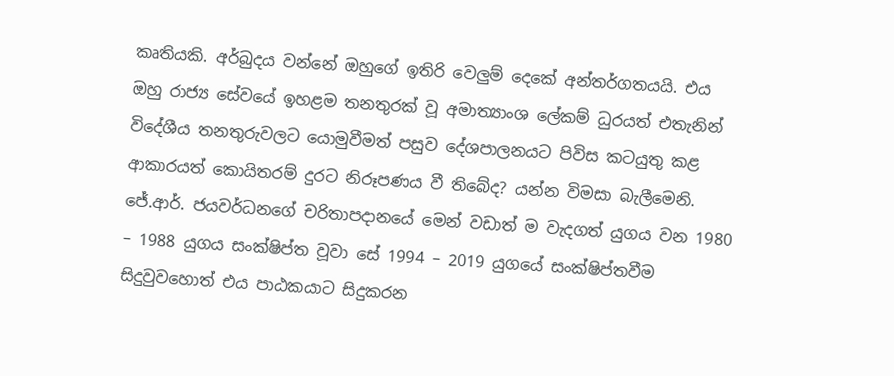කෘතියකි. අර්බුදය වන්නේ ඔහුගේ ඉතිරි වෙලුම් දෙකේ අන්තර්ගතයයි. එය ඔහු රාජ්‍ය සේවයේ ඉහළම තනතුරක් වූ අමාත්‍යාංශ ලේකම් ධුරයත් එතැනින් විදේශීය තනතුරුවලට යොමුවීමත් පසුව දේශපාලනයට පිවිස කටයුතු කළ ආකාරයත් කොයිතරම් දුරට නිරූපණය වී තිබේද? යන්න විමසා බැලීමෙනි.
ජේ.ආර්. ජයවර්ධනගේ චරිතාපදානයේ මෙන් වඩාත් ම වැදගත් යුගය වන 1980 – 1988 යුගය සංක්ෂිප්ත වූවා සේ 1994 – 2019 යුගයේ සංක්ෂිප්තවීම සිදුවුවහොත් එය පාඨකයාට සිදුකරන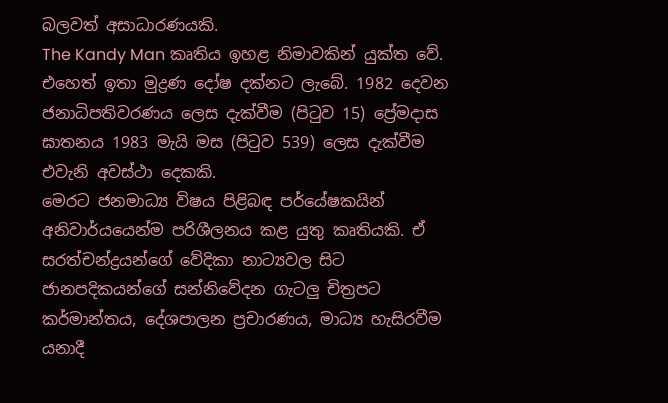බලවත් අසාධාරණයකි.
The Kandy Man කෘතිය ඉහළ නිමාවකින් යුක්ත වේ. එහෙත් ඉතා මුද්‍රණ දෝෂ දක්නට ලැබේ. 1982 දෙවන ජනාධිපතිවරණය ලෙස දැක්වීම (පිටුව 15) ප්‍රේමදාස ඝාතනය 1983 මැයි මස (පිටුව 539) ලෙස දැක්වීම එවැනි අවස්ථා දෙකකි.
මෙරට ජනමාධ්‍ය විෂය පිළිබඳ පර්යේෂකයින් අනිවාර්යයෙන්ම පරිශීලනය කළ යුතු කෘතියකි. ඒ සරත්චන්ද්‍රයන්ගේ වේදිකා නාට්‍යවල සිට ජානපදිකයන්ගේ සන්නිවේදන ගැටලු චිත්‍රපට කර්මාන්තය, දේශපාලන ප්‍රචාරණය, මාධ්‍ය හැසිරවීම යනාදී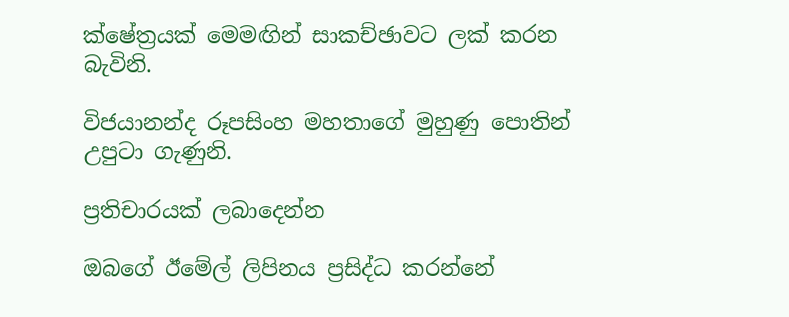ක්ෂේත්‍රයක් මෙමඟින් සාකච්ඡාවට ලක් කරන බැවිනි.

විජයානන්ද රූපසිංහ මහතාගේ මුහුණු පොතින් උපුටා ගැණුනි.

ප්‍රතිචාරයක් ලබාදෙන්න

ඔබගේ ඊමේල් ලිපිනය ප්‍රසිද්ධ කරන්නේ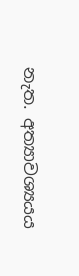නැත. අත්‍යාවශ්‍යයය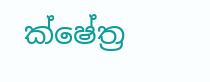ක්ෂේත්‍ර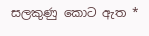සලකුණු කොට ඇත *